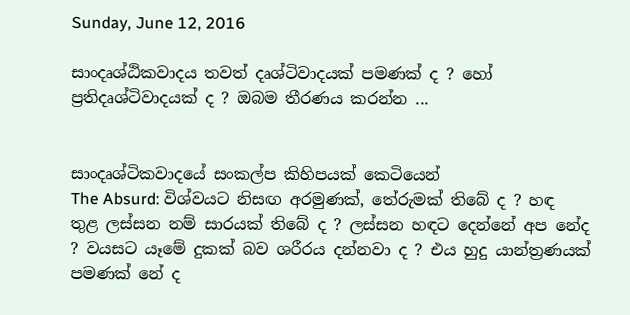Sunday, June 12, 2016

සාංදෘශ්ඨිකවාදය තවත් දෘශ්ටිවාදයක් පමණක් ද ? හෝ ප්‍රතිදෘශ්ටිවාදයක් ද ? ඔබම තීරණය කරන්න ...


සාංදෘශ්ටිකවාදයේ සංකල්ප කිහිපයක් කෙටියෙන්
The Absurd: විශ්වයට නිසඟ අරමුණක්, තේරුමක් තිබේ ද ? හඳ තුළ ලස්සන නම් සාරයක් තිබේ ද ? ලස්සන හඳට දෙන්නේ අප නේද ? වයසට යෑමේ දුකක් බව ශරීරය දන්නවා ද ? එය හුදු යාන්ත්‍රණයක් පමණක් නේ ද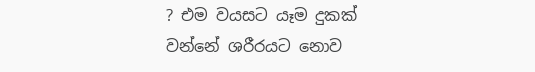? එම වයසට යෑම දුකක් වන්නේ ශරීරයට නොව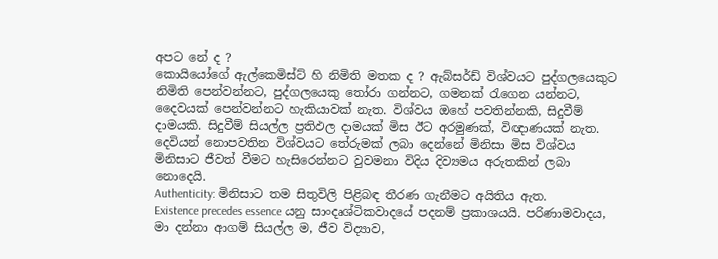අපට නේ ද ?
කොයියෝගේ ඇල්කෙමිස්ට් හි නිමිති මතක ද ? ඇබ්සර්ඩ් විශ්වයට පුද්ගලයෙකුට නිමිති පෙන්වන්නට, පුද්ගලයෙකු තෝරා ගන්නට, ගමනක් රැගෙන යන්නට, දෛවයක් පෙන්වන්නට හැකියාවක් නැත. විශ්වය ඔහේ පවතින්නකි, සිදුවීම් දාමයකි. සිදුවීම් සියල්ල ප්‍රතිඵල දාමයක් මිස ඊට අරමුණක්, විඥාණයක් නැත. දෙවියන් නොපවතින විශ්වයට තේරුමක් ලබා දෙන්නේ මිනිසා මිස විශ්වය මිනිසාට ජීවත් වීමට හැසිරෙන්නට වුවමනා විදිය දිව්‍යමය අරුතකින් ලබා නොදෙයි.
Authenticity: මිනිසාට තම සිතුවිලි පිළිබඳ තීරණ ගැනීමට අයිතිය ඇත.
Existence precedes essence යනු සාංදෘශ්ටිකවාදයේ පදනම් ප්‍රකාශයයි. පරිණාමවාදය, මා දන්නා ආගම් සියල්ල ම, ජීව විද්‍යාව,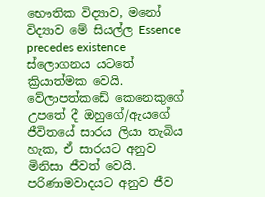භෞතික විද්‍යාව, මනෝ විද්‍යාව මේ සියල්ල Essence precedes existence ස්ලොගනය යටතේ ක්‍රියාත්මක වෙයි. වේලාපත්කඩේ කෙනෙකුගේ උපතේ දී ඔහුගේ/ඇයගේ ජීවිතයේ සාරය ලියා තැබිය හැක, ඒ සාරයට අනුව මිනිසා ජීවත් වෙයි. පරිණාමවාදයට අනුව ජීව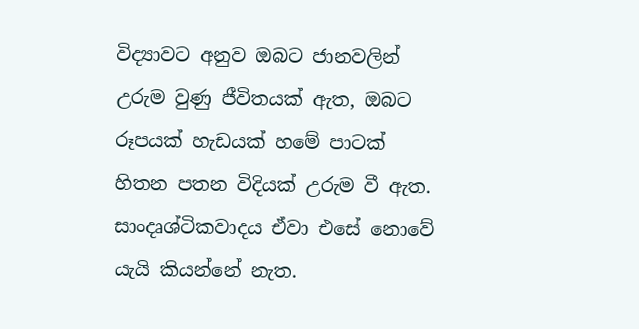විද්‍යාවට අනුව ඔබට ජානවලින් උරුම වුණු ජීවිතයක් ඇත, ඔබට රූපයක් හැඩයක් හමේ පාටක් හිතන පතන විදියක් උරුම වී ඇත. සාංදෘශ්ටිකවාදය ඒවා එසේ නොවේ යැයි කියන්නේ නැත.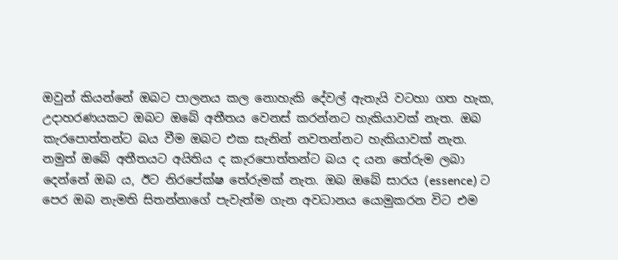ඔවුන් කියන්නේ ඔබට පාලනය කල නොහැකි දේවල් ඇතැයි වටහා ගත හැක, උදාහරණයකට ඔබට ඔබේ අතීතය වෙනස් කරන්නට හැකියාවක් නැත. ඔබ කැරපොත්තන්ට බය වීම ඔබට එක සැනින් නවතන්නට හැකියාවක් නැත. නමුත් ඔබේ අතීතයට අයිතිය ද කැරපොත්තන්ට බය ද යන තේරුම ලබා දෙන්නේ ඔබ ය, ඊට නිරපේක්ෂ තේරුමක් නැත. ඔබ ඔබේ සාරය (essence) ට පෙර ඔබ නැමති සිතන්නාගේ පැවැත්ම ගැන අවධානය යොමුකරන විට එම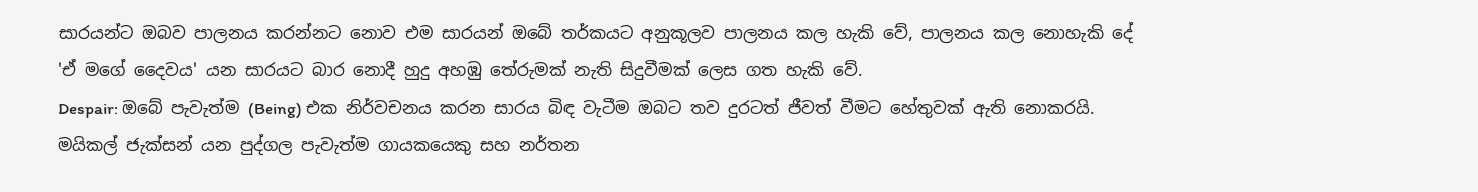සාරයන්ට ඔබව පාලනය කරන්නට නොව එම සාරයන් ඔබේ තර්කයට අනුකූලව පාලනය කල හැකි වේ, පාලනය කල නොහැකි දේ 'ඒ මගේ දෛවය' යන සාරයට බාර නොදී හුදු අහඹු තේරුමක් නැති සිදුවීමක් ලෙස ගත හැකි වේ.
Despair: ඔබේ පැවැත්ම (Being) එක නිර්වචනය කරන සාරය බිඳ වැටීම ඔබට තව දුරටත් ජීවත් වීමට හේතුවක් ඇති නොකරයි. මයිකල් ජැක්සන් යන පුද්ගල පැවැත්ම ගායකයෙකු සහ නර්තන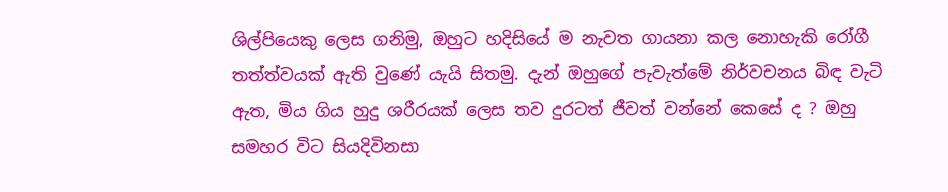ශිල්පියෙකු ලෙස ගනිමු, ඔහුට හදිසියේ ම නැවත ගායනා කල නොහැකි රෝගී තත්ත්වයක් ඇති වුණේ යැයි සිතමු. දැන් ඔහුගේ පැවැත්මේ නිර්වචනය බිඳ වැටි ඇත, මිය ගිය හුදු ශරීරයක් ලෙස තව දුරටත් ජීවත් වන්නේ කෙසේ ද ? ඔහු සමහර විට සියදිවිනසා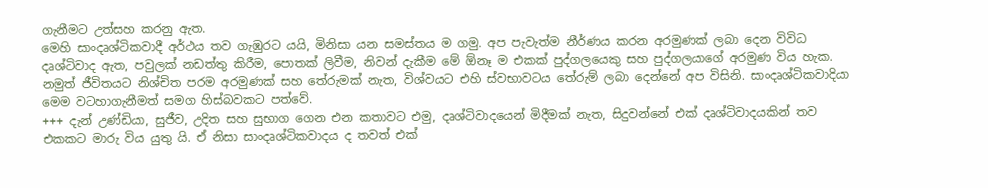ගැනීමට උත්සහ කරනු ඇත.
මෙහි සාංදෘශ්ටිකවාදී අර්ථය තව ගැඹුරට යයි, මිනිසා යන සමස්තය ම ගමු. අප පැවැත්ම නීර්ණය කරන අරමුණක් ලබා දෙන විවිධ දෘශ්ටිවාද ඇත, පවුලක් නඩත්තු කිරීම, පොතක් ලිවීම, නිවන් දැකීම මේ ඕනෑ ම එකක් පුද්ගලයෙකු සහ පුද්ගලයාගේ අරමුණ විය හැක. නමුත් ජීවිතයට නිශ්චිත පරම අරමුණක් සහ තේරුමක් නැත, විශ්වයට එහි ස්වභාවටය තේරුම් ලබා දෙන්නේ අප විසිනි. සාංදෘශ්ටිකවාදියා මෙම වටහාගැනීමත් සමග හිස්බවකට පත්වේ.
+++ දැන් උණ්ඩියා, සුජීව, උදිත සහ සුභාග ගෙන එන කතාවට එමු, දෘශ්ටිවාදයෙන් මිදීමක් නැත, සිදුවන්නේ එක් දෘශ්ටිවාදයකින් තව එකකට මාරු විය යුතු යි. ඒ නිසා සාංදෘශ්ටිකවාදය ද තවත් එක්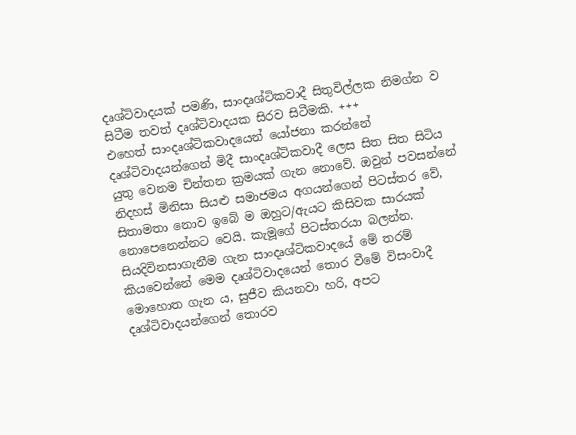දෘශ්ටිවාදයක් පමණි, සාංදෘශ්ටිකවාදී සිතුවිල්ලක නිමග්න ව සිටීම තවත් දෘශ්ටිවාදයක සිරව සිටීමකි. +++
එහෙත් සාංදෘශ්ටිකවාදයෙන් යෝජනා කරන්නේ දෘශ්ටිවාදයන්ගෙන් මිදී සාංදෘශ්ටිකවාදී ලෙස සිත සිත සිටිය යුතු වෙනම චින්තන ක්‍රමයක් ගැන නොවේ. ඔවුන් පවසන්නේ නිදහස් මිනිසා සියළු සමාජමය අගයන්ගෙන් පිටස්තර වේ, සිතාමතා නොව ඉබේ ම ඔහුට/ඇයට කිසිවක සාරයක් නොපෙනෙන්නට වෙයි. කැමූගේ පිටස්තරයා බලන්න. සියදිවිනසාගැනීම ගැන සාංදෘශ්ටිකවාදයේ මේ තරම් කියවෙන්නේ මෙම දෘශ්ටිවාදයෙන් තොර වීමේ විසංවාදී මොහොත ගැන ය, සුජීව කියනවා හරි, අපට දෘශ්ටිවාදයන්ගෙන් තොරව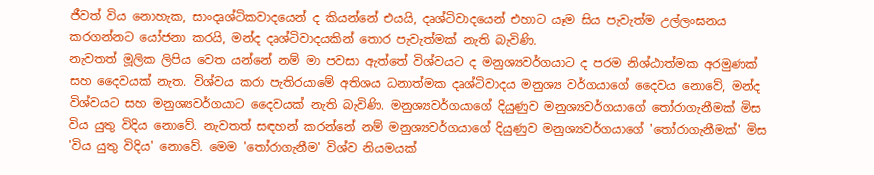ජීවත් විය නොහැක, සාංදෘශ්ටිකවාදයෙන් ද කියන්නේ එයයි, දෘශ්ටිවාදයෙන් එහාට යෑම සිය පැවැත්ම උල්ලංඝනය කරගන්නට යෝජනා කරයි, මන්ද දෘශ්ටිවාදයකින් තොර පැවැත්මක් නැති බැවිණි.
නැවතත් මූලික ලිපිය වෙත යන්නේ නම් මා පවසා ඇත්තේ විශ්වයට ද මනුශ්‍යවර්ගයාට ද පරම නිශ්ඨාත්මක අරමුණක් සහ දෛවයක් නැත. විශ්වය කරා පැතිරයාමේ අතිශය ධනාත්මක දෘශ්ටිවාදය මනුශ්‍ය වර්ගයාගේ දෛවය නොවේ, මන්ද විශ්වයට සහ මනුශ්‍යවර්ගයාට දෛවයක් නැති බැවිණි. මනුශ්‍යවර්ගයාගේ දියුණුව මනුශ්‍යවර්ගයාගේ තෝරාගැනීමක් මිස විය යුතු විදිය නොවේ. නැවතත් සඳහන් කරන්නේ නම් මනුශ්‍යවර්ගයාගේ දියුණුව මනුශ්‍යවර්ගයාගේ 'තෝරාගැනීමක්' මිස 'විය යුතු විදිය' නොවේ. මෙම 'තෝරාගැනීම' විශ්ව නියමයක්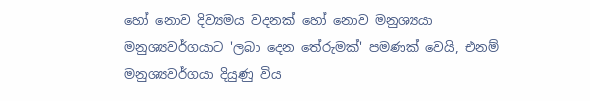හෝ නොව දිව්‍යමය වදනක් හෝ නොව මනුශ්‍යයා මනුශ්‍යවර්ගයාට 'ලබා දෙන තේරුමක්' පමණක් වෙයි, එනම් මනුශ්‍යවර්ගයා දියුණු විය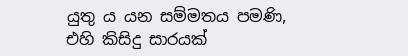යුතු ය යන සම්මතය පමණි, එහි කිසිදු සාරයක්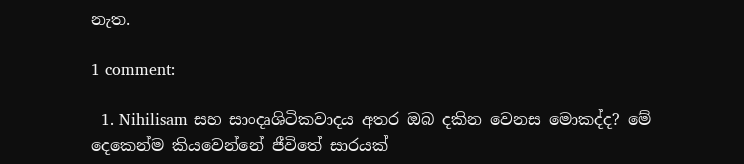නැත.

1 comment:

  1. Nihilisam සහ සාංදෘශිටිකවාදය අතර ඔබ දකින වෙනස මොකද්ද? මේ දෙකෙන්ම කියවෙන්නේ ජීවිතේ සාරයක්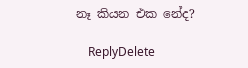නෑ කියන එක නේද?

    ReplyDelete